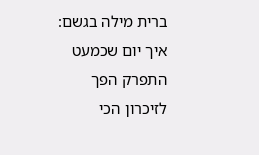ברית מילה בגשם: איך יום שכמעט התפרק הפך לזיכרון הכי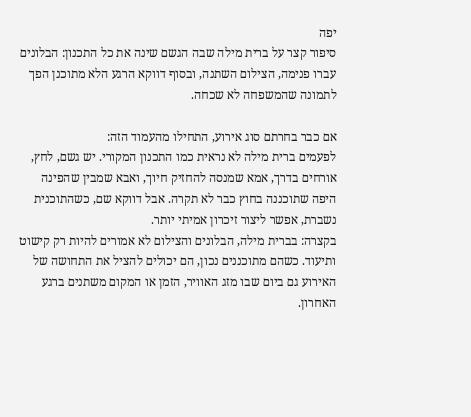יפה
סיפור קצר על ברית מילה שבה הגשם שינה את כל התכנון: הבלונים עברו פנימה, הצילום השתנה, ובסוף דווקא הרגע הלא מתוכנן הפך לתמונה שהמשפחה לא שכחה.

אם כבר בחרתם סוג אירוע, התחילו מהעמוד הזה:
לפעמים ברית מילה לא נראית כמו התכנון המקורי. יש גשם, לחץ, אורחים בדרך, אמא שמנסה להחזיק חיוך, ואבא שמבין שהפינה היפה שתוכננה בחוץ כבר לא תקרה. אבל דווקא שם, כשהתוכנית נשברת, אפשר ליצור זיכרון אמיתי יותר.
בקצרה: בברית מילה, הבלונים והצילום לא אמורים להיות רק קישוט ותיעוד. כשהם מתוכננים נכון, הם יכולים להציל את התחושה של האירוע גם ביום שבו מזג האוויר, הזמן או המקום משתנים ברגע האחרון.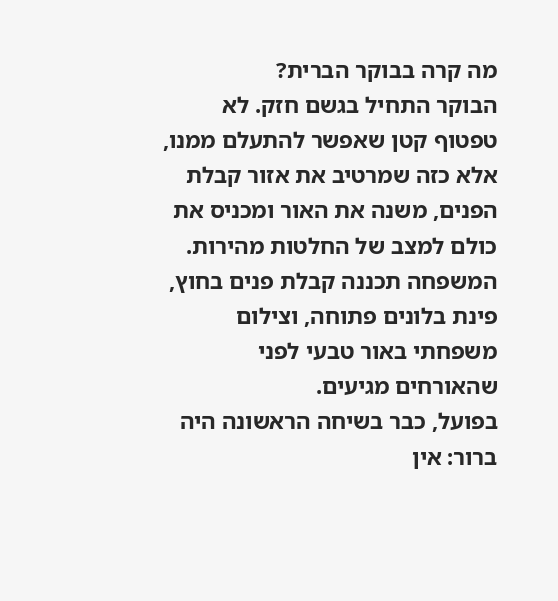מה קרה בבוקר הברית?
הבוקר התחיל בגשם חזק. לא טפטוף קטן שאפשר להתעלם ממנו, אלא כזה שמרטיב את אזור קבלת הפנים, משנה את האור ומכניס את כולם למצב של החלטות מהירות. המשפחה תכננה קבלת פנים בחוץ, פינת בלונים פתוחה, וצילום משפחתי באור טבעי לפני שהאורחים מגיעים.
בפועל, כבר בשיחה הראשונה היה ברור: אין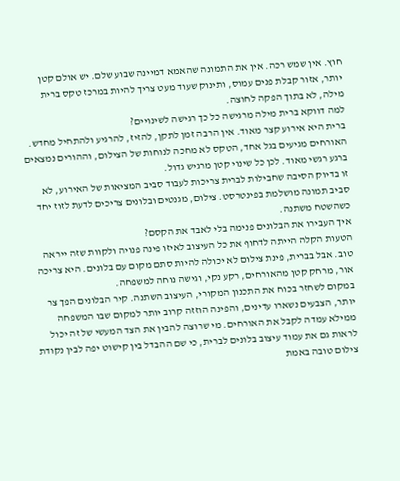חוץ. אין שמש רכה. אין את התמונה שהאמא דמיינה שבוע שלם. יש אולם קטן יותר, אזור קבלת פנים עמוס, ותינוק שעוד מעט צריך להיות במרכז טקס ברית מילה, לא בתוך הפקה לחוצה.
למה דווקא ברית מילה מרגישה כל כך רגישה לשינויים?
ברית היא אירוע קצר מאוד. אין הרבה זמן לתקן, להזיז, להרגיע ולהתחיל מחדש. האורחים מגיעים בגל אחד, הטקס לא מחכה לנוחות של הצילום, וההורים נמצאים ברגע רגשי מאוד. לכן כל שינוי קטן מרגיש גדול.
זו בדיוק הסיבה שחבילות לברית צריכות לעבוד סביב המציאות של האירוע, לא סביב תמונה מושלמת בפינטרסט. צילום, מגנטים ובלונים צריכים לדעת לזוז יחד כשהשטח משתנה.
איך העבירו את הבלונים פנימה בלי לאבד את הקסם?
הטעות הקלה הייתה לדחוף את כל העיצוב לאיזו פינה פנויה ולקוות שזה ייראה טוב. אבל בברית, פינת צילום לא יכולה להיות סתם מקום עם בלונים. היא צריכה אור, מרחק קטן מהאורחים, רקע נקי, וגישה נוחה למשפחה.
במקום לשחזר בכוח את התכנון המקורי, העיצוב השתנה. קיר הבלונים הפך צר יותר, הצבעים נשארו עדינים, והפינה הוזזה קרוב יותר למקום שבו המשפחה ממילא עמדה לקבל את האורחים. מי שרוצה להבין את הצד המעשי של זה יכול לראות גם את עמוד עיצוב בלונים לברית, כי שם ההבדל בין קישוט יפה לבין נקודת צילום טובה באמת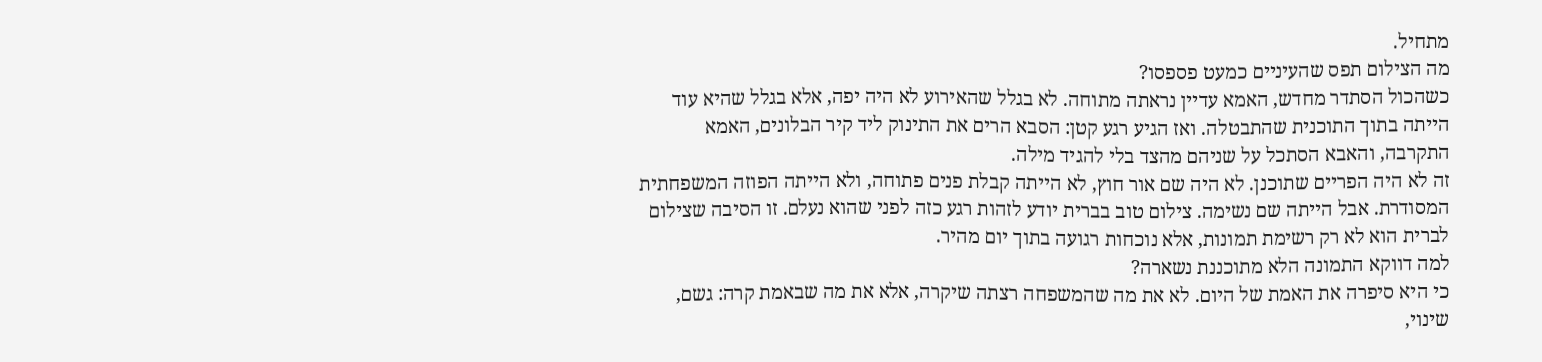מתחיל.
מה הצילום תפס שהעיניים כמעט פספסו?
כשהכול הסתדר מחדש, האמא עדיין נראתה מתוחה. לא בגלל שהאירוע לא היה יפה, אלא בגלל שהיא עוד הייתה בתוך התוכנית שהתבטלה. ואז הגיע רגע קטן: הסבא הרים את התינוק ליד קיר הבלונים, האמא התקרבה, והאבא הסתכל על שניהם מהצד בלי להגיד מילה.
זה לא היה הפריים שתוכנן. לא היה שם אור חוץ, לא הייתה קבלת פנים פתוחה, ולא הייתה הפוזה המשפחתית המסודרת. אבל הייתה שם נשימה. צילום טוב בברית יודע לזהות רגע כזה לפני שהוא נעלם. זו הסיבה שצילום לברית הוא לא רק רשימת תמונות, אלא נוכחות רגועה בתוך יום מהיר.
למה דווקא התמונה הלא מתוכננת נשארה?
כי היא סיפרה את האמת של היום. לא את מה שהמשפחה רצתה שיקרה, אלא את מה שבאמת קרה: גשם, שינוי,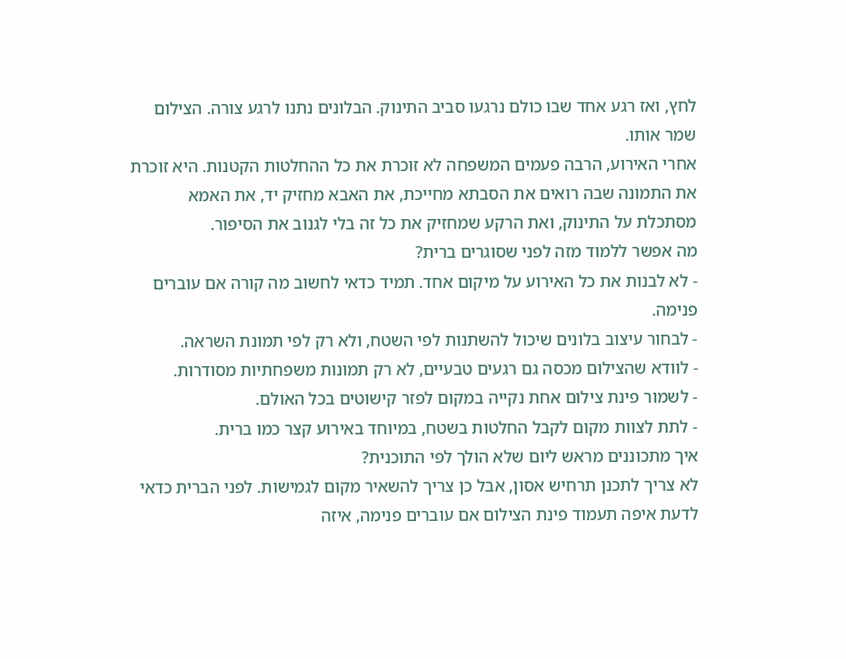לחץ, ואז רגע אחד שבו כולם נרגעו סביב התינוק. הבלונים נתנו לרגע צורה. הצילום שמר אותו.
אחרי האירוע, הרבה פעמים המשפחה לא זוכרת את כל ההחלטות הקטנות. היא זוכרת את התמונה שבה רואים את הסבתא מחייכת, את האבא מחזיק יד, את האמא מסתכלת על התינוק, ואת הרקע שמחזיק את כל זה בלי לגנוב את הסיפור.
מה אפשר ללמוד מזה לפני שסוגרים ברית?
- לא לבנות את כל האירוע על מיקום אחד. תמיד כדאי לחשוב מה קורה אם עוברים פנימה.
- לבחור עיצוב בלונים שיכול להשתנות לפי השטח, ולא רק לפי תמונת השראה.
- לוודא שהצילום מכסה גם רגעים טבעיים, לא רק תמונות משפחתיות מסודרות.
- לשמור פינת צילום אחת נקייה במקום לפזר קישוטים בכל האולם.
- לתת לצוות מקום לקבל החלטות בשטח, במיוחד באירוע קצר כמו ברית.
איך מתכוננים מראש ליום שלא הולך לפי התוכנית?
לא צריך לתכנן תרחיש אסון, אבל כן צריך להשאיר מקום לגמישות. לפני הברית כדאי לדעת איפה תעמוד פינת הצילום אם עוברים פנימה, איזה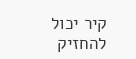קיר יכול להחזיק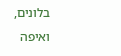בלונים, ואיפה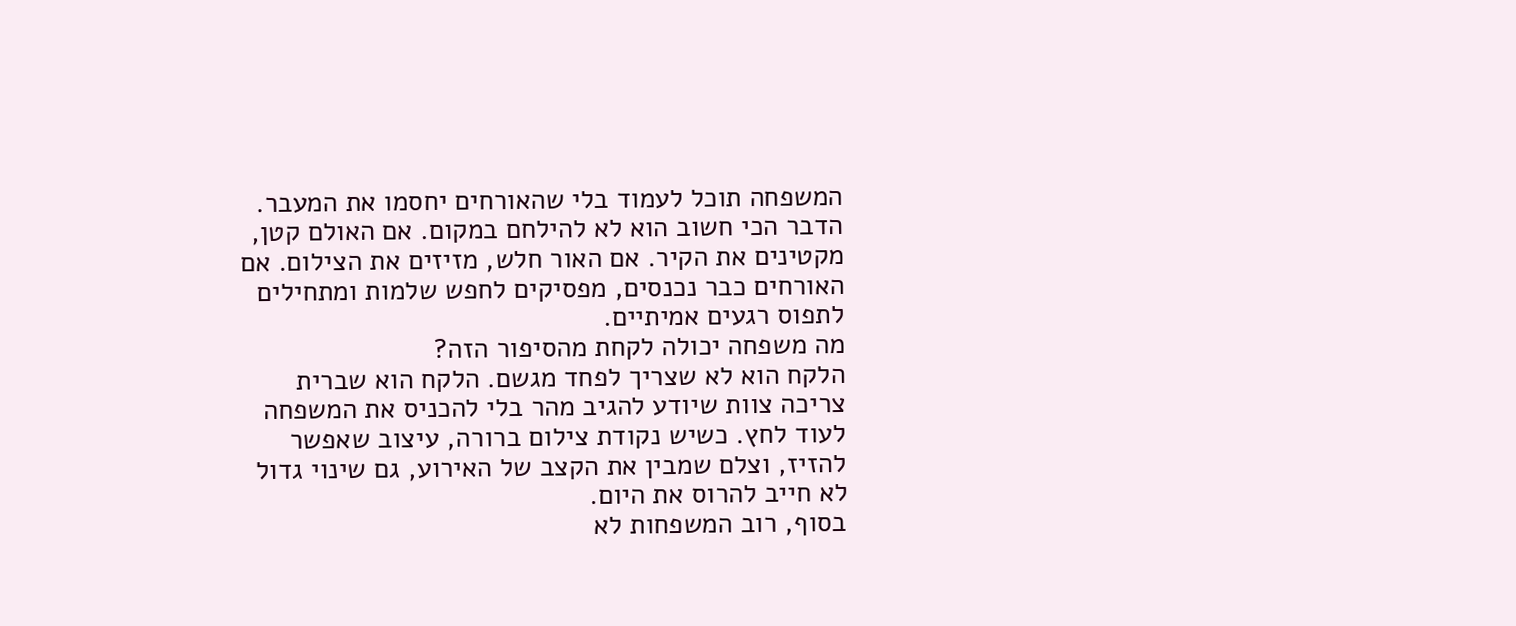המשפחה תוכל לעמוד בלי שהאורחים יחסמו את המעבר.
הדבר הכי חשוב הוא לא להילחם במקום. אם האולם קטן, מקטינים את הקיר. אם האור חלש, מזיזים את הצילום. אם האורחים כבר נכנסים, מפסיקים לחפש שלמות ומתחילים לתפוס רגעים אמיתיים.
מה משפחה יכולה לקחת מהסיפור הזה?
הלקח הוא לא שצריך לפחד מגשם. הלקח הוא שברית צריכה צוות שיודע להגיב מהר בלי להכניס את המשפחה לעוד לחץ. כשיש נקודת צילום ברורה, עיצוב שאפשר להזיז, וצלם שמבין את הקצב של האירוע, גם שינוי גדול לא חייב להרוס את היום.
בסוף, רוב המשפחות לא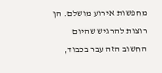מחפשות אירוע מושלם. הן רוצות להרגיש שהיום החשוב הזה עבר בכבוד,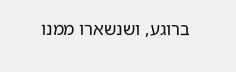ברוגע, ושנשארו ממנו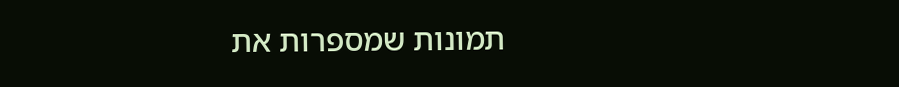תמונות שמספרות את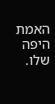האמת היפה שלו.